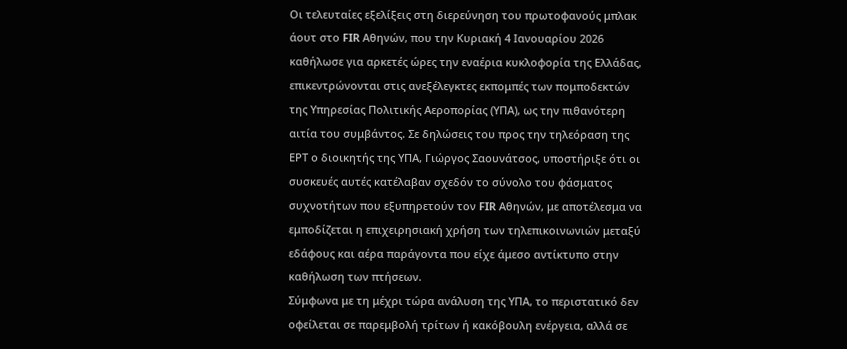Οι τελευταίες εξελίξεις στη διερεύνηση του πρωτοφανούς μπλακ άουτ στο FIR Αθηνών, που την Κυριακή 4 Ιανουαρίου 2026 καθήλωσε για αρκετές ώρες την εναέρια κυκλοφορία της Ελλάδας, επικεντρώνονται στις ανεξέλεγκτες εκπομπές των πομποδεκτών της Υπηρεσίας Πολιτικής Αεροπορίας (ΥΠΑ), ως την πιθανότερη αιτία του συμβάντος. Σε δηλώσεις του προς την τηλεόραση της ΕΡΤ ο διοικητής της ΥΠΑ, Γιώργος Σαουνάτσος, υποστήριξε ότι οι συσκευές αυτές κατέλαβαν σχεδόν το σύνολο του φάσματος συχνοτήτων που εξυπηρετούν τον FIR Αθηνών, με αποτέλεσμα να εμποδίζεται η επιχειρησιακή χρήση των τηλεπικοινωνιών μεταξύ εδάφους και αέρα παράγοντα που είχε άμεσο αντίκτυπο στην καθήλωση των πτήσεων.
Σύμφωνα με τη μέχρι τώρα ανάλυση της ΥΠΑ, το περιστατικό δεν οφείλεται σε παρεμβολή τρίτων ή κακόβουλη ενέργεια, αλλά σε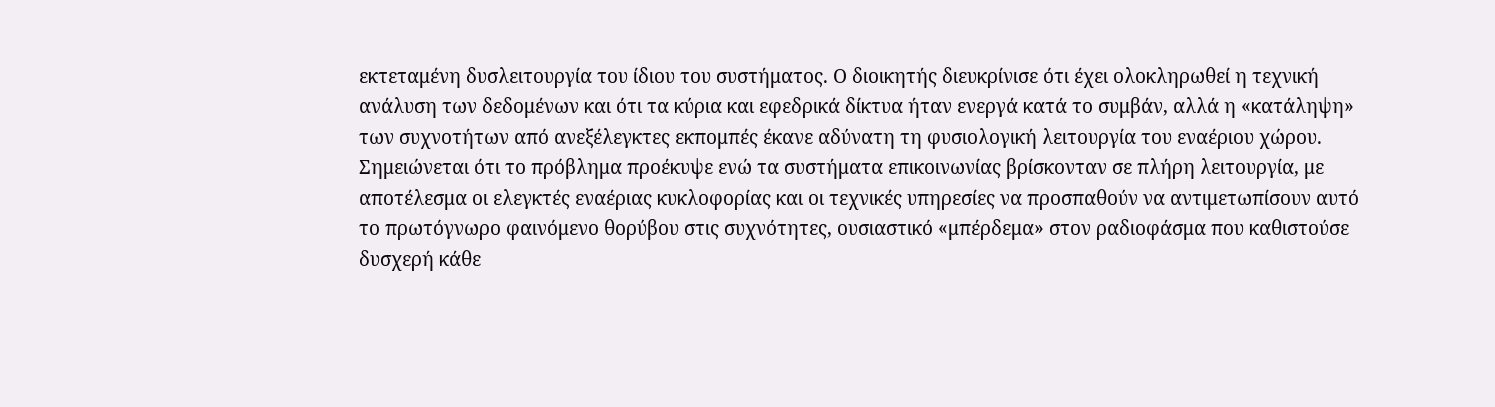εκτεταμένη δυσλειτουργία του ίδιου του συστήματος. Ο διοικητής διευκρίνισε ότι έχει ολοκληρωθεί η τεχνική ανάλυση των δεδομένων και ότι τα κύρια και εφεδρικά δίκτυα ήταν ενεργά κατά το συμβάν, αλλά η «κατάληψη» των συχνοτήτων από ανεξέλεγκτες εκπομπές έκανε αδύνατη τη φυσιολογική λειτουργία του εναέριου χώρου.
Σημειώνεται ότι το πρόβλημα προέκυψε ενώ τα συστήματα επικοινωνίας βρίσκονταν σε πλήρη λειτουργία, με αποτέλεσμα οι ελεγκτές εναέριας κυκλοφορίας και οι τεχνικές υπηρεσίες να προσπαθούν να αντιμετωπίσουν αυτό το πρωτόγνωρο φαινόμενο θορύβου στις συχνότητες, ουσιαστικό «μπέρδεμα» στον ραδιοφάσμα που καθιστούσε δυσχερή κάθε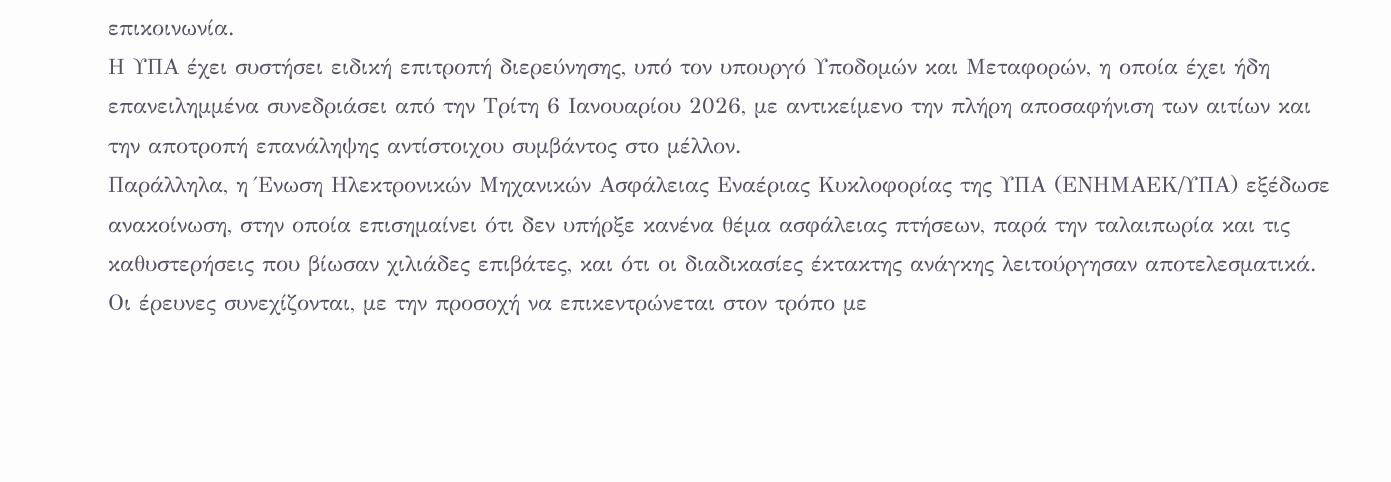επικοινωνία.
Η ΥΠΑ έχει συστήσει ειδική επιτροπή διερεύνησης, υπό τον υπουργό Υποδομών και Μεταφορών, η οποία έχει ήδη επανειλημμένα συνεδριάσει από την Τρίτη 6 Ιανουαρίου 2026, με αντικείμενο την πλήρη αποσαφήνιση των αιτίων και την αποτροπή επανάληψης αντίστοιχου συμβάντος στο μέλλον.
Παράλληλα, η Ένωση Ηλεκτρονικών Μηχανικών Ασφάλειας Εναέριας Κυκλοφορίας της ΥΠΑ (ΕΝΗΜΑΕΚ/ΥΠΑ) εξέδωσε ανακοίνωση, στην οποία επισημαίνει ότι δεν υπήρξε κανένα θέμα ασφάλειας πτήσεων, παρά την ταλαιπωρία και τις καθυστερήσεις που βίωσαν χιλιάδες επιβάτες, και ότι οι διαδικασίες έκτακτης ανάγκης λειτούργησαν αποτελεσματικά.
Οι έρευνες συνεχίζονται, με την προσοχή να επικεντρώνεται στον τρόπο με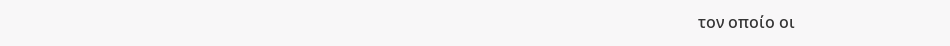τον οποίο οι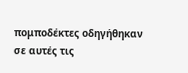πομποδέκτες οδηγήθηκαν σε αυτές τις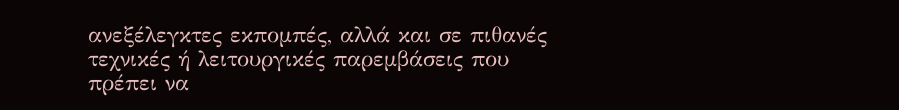ανεξέλεγκτες εκπομπές, αλλά και σε πιθανές τεχνικές ή λειτουργικές παρεμβάσεις που πρέπει να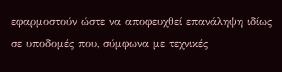εφαρμοστούν ώστε να αποφευχθεί επανάληψη ιδίως σε υποδομές που, σύμφωνα με τεχνικές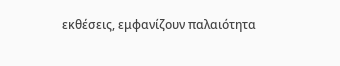εκθέσεις, εμφανίζουν παλαιότητα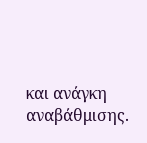και ανάγκη αναβάθμισης.